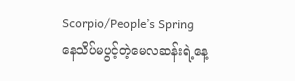Scorpio/People’s Spring
နေသိပ်မပွင့်တဲ့မေလဆန်းရဲ့နေ့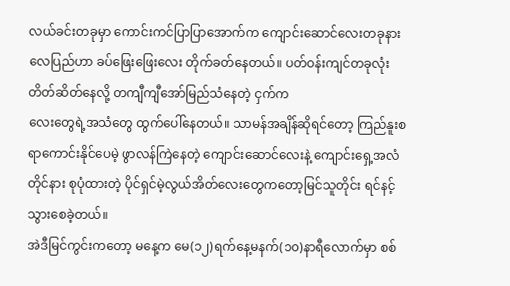လယ်ခင်းတခုမှာ ကောင်းကင်ပြာပြာအောက်က ကျောင်းဆောင်လေးတခုနား လေပြည်ဟာ ခပ်ဖြေးဖြေးလေး တိုက်ခတ်နေတယ်။ ပတ်ဝန်းကျင်တခုလုံး တိတ်ဆိတ်နေလို့ တကျီကျီအော်မြည်သံနေတဲ့ ငှက်က
လေးတွေရဲ့အသံတွေ ထွက်ပေါ်နေတယ်။ သာမန်အချိန်ဆိုရင်တော့ ကြည်နူးစရာကောင်းနိုင်ပေမဲ့ ဖွာလန်ကြဲနေတဲ့ ကျောင်းဆောင်လေးနဲ့ ကျောင်းရှေ့အလံတိုင်နား စုပုံထားတဲ့ ပိုင်ရှင်မဲ့လွယ်အိတ်လေးတွေကတော့မြင်သူတိုင်း ရင်နင့်သွားစေခဲ့တယ်။
အဲဒီမြင်ကွင်းကတော့ မနေ့က မေ(၁၂)ရက်နေ့မနက်(၁၀)နာရီလောက်မှာ စစ်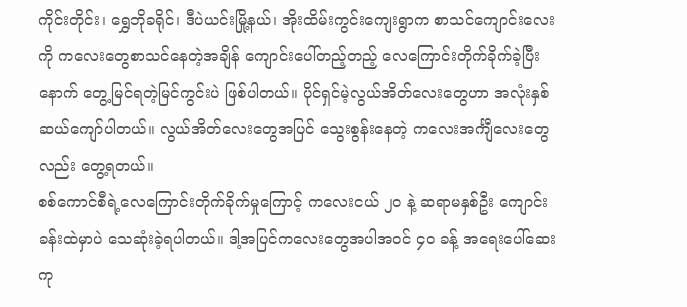ကိုင်းတိုင်း၊ ရွှေဘိုခရိုင်၊ ဒီပဲယင်းမြို့နယ်၊ အိုးထိမ်းကွင်းကျေးရွာက စာသင်ကျောင်းလေးကို ကလေးတွေစာသင်နေတဲ့အချိန် ကျောင်းပေါ်တည့်တည့် လေကြောင်းတိုက်ခိုက်ခဲ့ပြီးနောက် တွေ့မြင်ရတဲ့မြင်ကွင်းပဲ ဖြစ်ပါတယ်။ ပိုင်ရှင်မဲ့လွယ်အိတ်လေးတွေဟာ အလုံးနှစ်ဆယ်ကျော်ပါတယ်။ လွယ်အိတ်လေးတွေအပြင် သွေးစွန်းနေတဲ့ ကလေးအင်္ကျီလေးတွေလည်း တွေ့ရတယ်။
စစ်ကောင်စီရဲ့လေကြောင်းတိုက်ခိုက်မှုကြောင့် ကလေးငယ် ၂၀ နဲ့ ဆရာမနှစ်ဦး ကျောင်းခန်းထဲမှာပဲ သေဆုံးခဲ့ရပါတယ်။ ဒါ့အပြင်ကလေးတွေအပါအဝင် ၄၀ ခန့် အရေးပေါ်ဆေးကု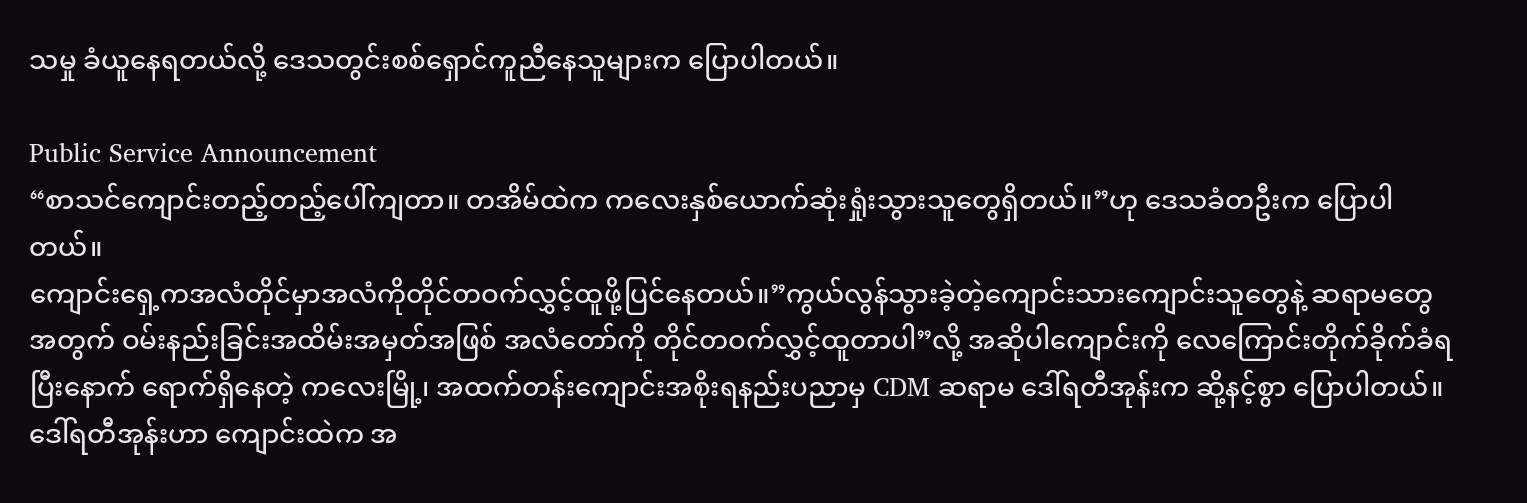သမှု ခံယူနေရတယ်လို့ ဒေသတွင်းစစ်ရှောင်ကူညီနေသူများက ပြောပါတယ်။

Public Service Announcement
“စာသင်ကျောင်းတည့်တည့်ပေါ်ကျတာ။ တအိမ်ထဲက ကလေးနှစ်ယောက်ဆုံးရှုံးသွားသူတွေရှိတယ်။”ဟု ဒေသခံတဦးက ပြောပါတယ်။
ကျောင်းရှေ့ကအလံတိုင်မှာအလံကိုတိုင်တဝက်လွှင့်ထူဖို့ပြင်နေတယ်။”ကွယ်လွန်သွားခဲ့တဲ့ကျောင်းသားကျောင်းသူတွေနဲ့ ဆရာမတွေအတွက် ဝမ်းနည်းခြင်းအထိမ်းအမှတ်အဖြစ် အလံတော်ကို တိုင်တဝက်လွှင့်ထူတာပါ”လို့ အဆိုပါကျောင်းကို လေကြောင်းတိုက်ခိုက်ခံရပြီးနောက် ရောက်ရှိနေတဲ့ ကလေးမြို့၊ အထက်တန်းကျောင်းအစိုးရနည်းပညာမှ CDM ဆရာမ ဒေါ်ရတီအုန်းက ဆို့နင့်စွာ ပြောပါတယ်။
ဒေါ်ရတီအုန်းဟာ ကျောင်းထဲက အ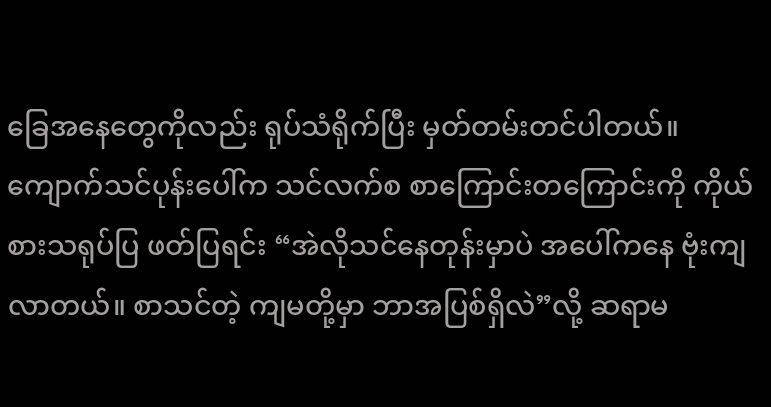ခြေအနေတွေကိုလည်း ရုပ်သံရိုက်ပြီး မှတ်တမ်းတင်ပါတယ်။ ကျောက်သင်ပုန်းပေါ်က သင်လက်စ စာကြောင်းတကြောင်းကို ကိုယ်စားသရုပ်ပြ ဖတ်ပြရင်း “အဲလိုသင်နေတုန်းမှာပဲ အပေါ်ကနေ ဗုံးကျလာတယ်။ စာသင်တဲ့ ကျမတို့မှာ ဘာအပြစ်ရှိလဲ”လို့ ဆရာမ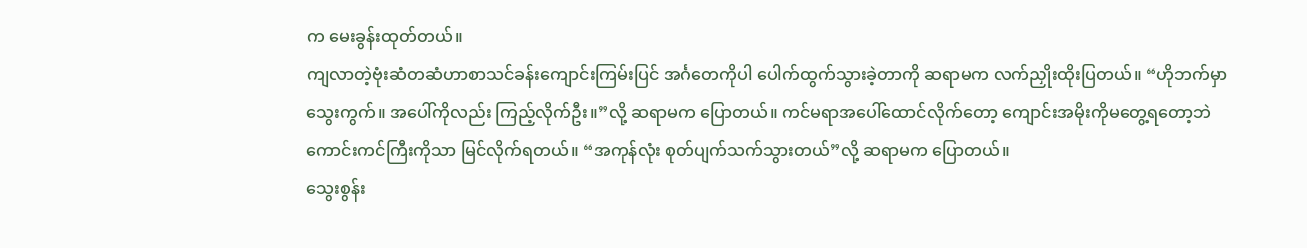က မေးခွန်းထုတ်တယ်။
ကျလာတဲ့ဗုံးဆံတဆံဟာစာသင်ခန်းကျောင်းကြမ်းပြင် အင်္ဂတေကိုပါ ပေါက်ထွက်သွားခဲ့တာကို ဆရာမက လက်ညှိုးထိုးပြတယ်။ “ဟိုဘက်မှာ သွေးကွက်။ အပေါ်ကိုလည်း ကြည့်လိုက်ဦး။”လို့ ဆရာမက ပြောတယ်။ ကင်မရာအပေါ်ထောင်လိုက်တော့ ကျောင်းအမိုးကိုမတွေ့ရတော့ဘဲ ကောင်းကင်ကြီးကိုသာ မြင်လိုက်ရတယ်။ “အကုန်လုံး စုတ်ပျက်သက်သွားတယ်”လို့ ဆရာမက ပြောတယ်။
သွေးစွန်း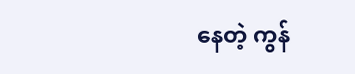နေတဲ့ ကွန်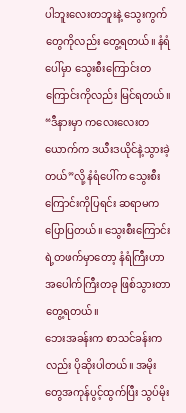ပါဘူးလေးတဘူးနဲ့ သွေးကွက်တွေကိုလည်း တွေ့ရတယ်။ နံရံပေါ်မှာ သွေးစီးကြောင်းတကြောင်းကိုလည်း မြင်ရတယ်။
“ဒီနားမှာ ကလေးလေးတယောက်က ဒယီးဒယိုင်နဲ့သွားခဲ့တယ်”လို့ နံရံပေါ်က သွေးစီးကြောင်းကိုပြရင်း ဆရာမက ပြောပြတယ်။ သွေးစီးကြောင်းရဲ့တဖက်မှာတော့ နံရံကြီးဟာ အပေါက်ကြီးတခု ဖြစ်သွားတာတွေ့ရတယ်။
ဘေးအခန်းက စာသင်ခန်းကလည်း ပိုဆိုးပါတယ်။ အမိုးတွေအကုန်ပွင့်ထွက်ပြီး သွပ်မိုး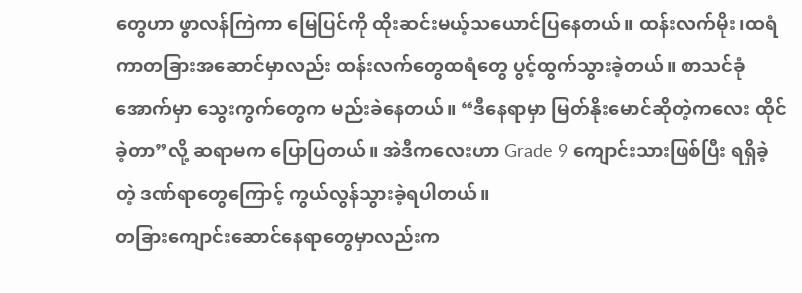တွေဟာ ဖွာလန်ကြဲကာ မြေပြင်ကို ထိုးဆင်းမယ့်သယောင်ပြနေတယ်။ ထန်းလက်မိုး၊ထရံကာတခြားအဆောင်မှာလည်း ထန်းလက်တွေထရံတွေ ပွင့်ထွက်သွားခဲ့တယ်။ စာသင်ခုံအောက်မှာ သွေးကွက်တွေက မည်းခဲနေတယ်။ “ဒီနေရာမှာ မြတ်နိုးမောင်ဆိုတဲ့ကလေး ထိုင်ခဲ့တာ”လို့ ဆရာမက ပြောပြတယ်။ အဲဒီကလေးဟာ Grade 9 ကျောင်းသားဖြစ်ပြီး ရရှိခဲ့တဲ့ ဒဏ်ရာတွေကြောင့် ကွယ်လွန်သွားခဲ့ရပါတယ်။
တခြားကျောင်းဆောင်နေရာတွေမှာလည်းက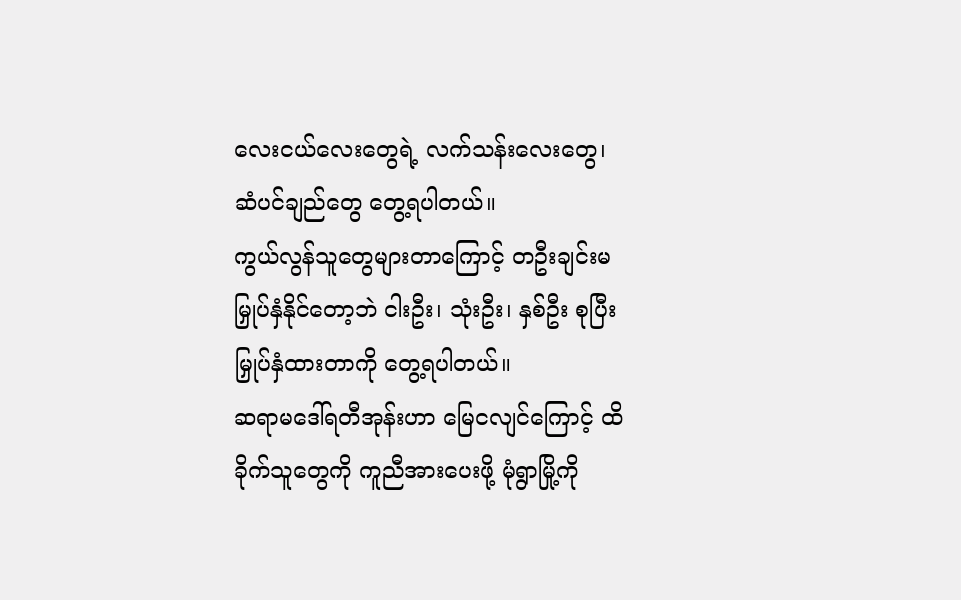လေးငယ်လေးတွေရဲ့ လက်သန်းလေးတွေ၊ ဆံပင်ချည်တွေ တွေ့ရပါတယ်။
ကွယ်လွန်သူတွေများတာကြောင့် တဦးချင်းမမြှုပ်နှံနိုင်တော့ဘဲ ငါးဦး၊ သုံးဦး၊ နှစ်ဦး စုပြီးမြှုပ်နှံထားတာကို တွေ့ရပါတယ်။
ဆရာမဒေါ်ရတီအုန်းဟာ မြေငလျင်ကြောင့် ထိခိုက်သူတွေကို ကူညီအားပေးဖို့ မုံရွာမြို့ကို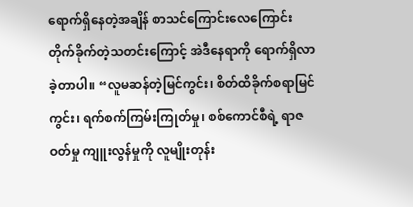ရောက်ရှိနေတဲ့အချိန် စာသင်ကြောင်းလေကြောင်းတိုက်ခိုက်တဲ့သတင်းကြောင့် အဲဒီနေရာကို ရောက်ရှိလာခဲ့တာပါ။ “လူမဆန်တဲ့မြင်ကွင်း၊ စိတ်ထိခိုက်စရာမြင်ကွင်း၊ ရက်စက်ကြမ်းကြုတ်မှု၊ စစ်ကောင်စီရဲ့ ရာဇဝတ်မှု ကျူးလွန်မှုကို လူမျိုးတုန်း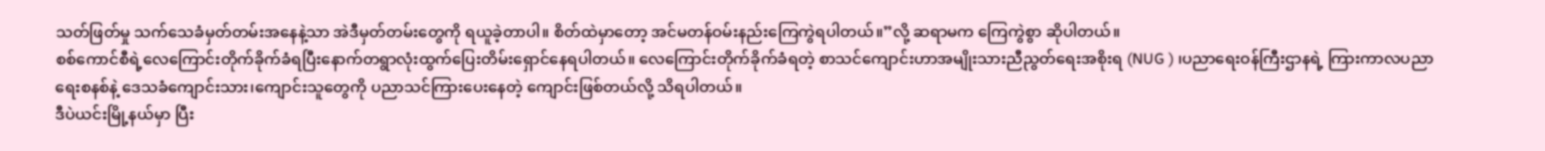သတ်ဖြတ်မှု သက်သေခံမှတ်တမ်းအနေနဲ့သာ အဲဒီမှတ်တမ်းတွေကို ရယူခဲ့တာပါ။ စိတ်ထဲမှာတော့ အင်မတန်ဝမ်းနည်းကြေကွဲရပါတယ်။”လို့ ဆရာမက ကြေကွဲစွာ ဆိုပါတယ်။
စစ်ကောင်စီရဲ့လေကြောင်းတိုက်ခိုက်ခံရပြီးနောက်တရွာလုံးထွက်ပြေးတိမ်းရှောင်နေရပါတယ်။ လေကြောင်းတိုက်ခိုက်ခံရတဲ့ စာသင်ကျောင်းဟာအမျိုးသားညီညွတ်ရေးအစိုးရ (NUG ) ၊ပညာရေးဝန်ကြီးဌာနရဲ့ ကြားကာလပညာရေးစနစ်နဲ့ ဒေသခံကျောင်းသား၊ကျောင်းသူတွေကို ပညာသင်ကြားပေးနေတဲ့ ကျောင်းဖြစ်တယ်လို့ သိရပါတယ်။
ဒီပဲယင်းမြို့နယ်မှာ ပြီး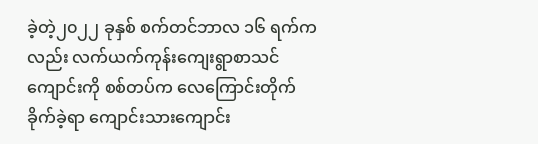ခဲ့တဲ့၂၀၂၂ ခုနှစ် စက်တင်ဘာလ ၁၆ ရက်ကလည်း လက်ယက်ကုန်းကျေးရွာစာသင်ကျောင်းကို စစ်တပ်က လေကြောင်းတိုက်ခိုက်ခဲ့ရာ ကျောင်းသားကျောင်း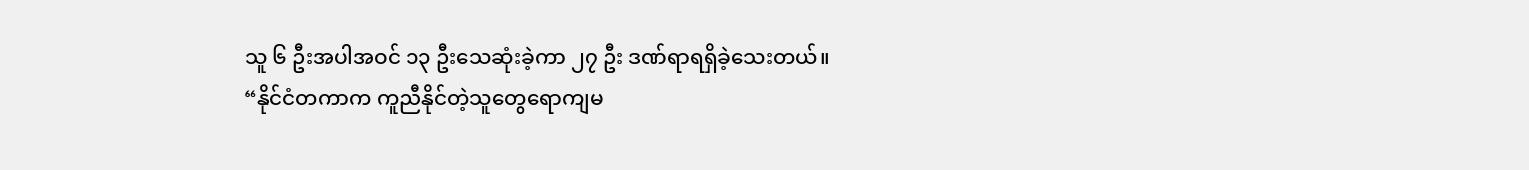သူ ၆ ဦးအပါအဝင် ၁၃ ဦးသေဆုံးခဲ့ကာ ၂၇ ဦး ဒဏ်ရာရရှိခဲ့သေးတယ်။
“နိုင်ငံတကာက ကူညီနိုင်တဲ့သူတွေရောကျမ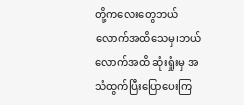တို့ကလေးတွေဘယ်လောက်အထိသေမှ၊ဘယ်လောက်အထိ ဆုံးရှုံးမှ အသံထွက်ပြီးပြောပေးကြ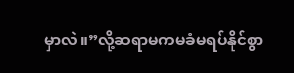မှာလဲ။”လို့ဆရာမကမခံမရပ်နိုင်စွာ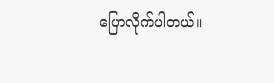ပြောလိုက်ပါတယ်။